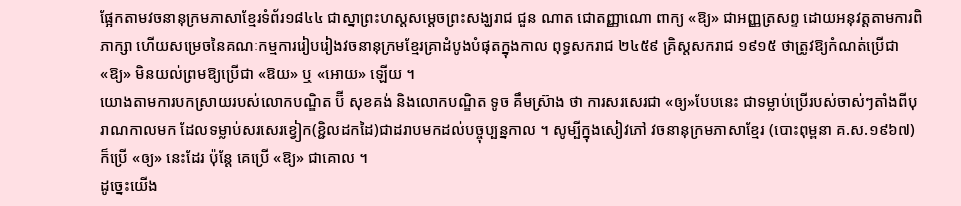ផ្អែកតាមវចនានុក្រមភាសាខ្មែរទំព័រ១៨៤៤ ជាស្នាព្រះហស្តសម្តេចព្រះសង្ឃរាជ ជួន ណាត ជោតញ្ញាណោ ពាក្យ «ឱ្យ» ជាអញ្ញត្រសព្ទ ដោយអនុវត្តតាមការពិភាក្សា ហើយសម្រេចនៃគណៈកម្មការរៀបរៀងវចនានុក្រមខ្មែរគ្រាដំបូងបំផុតក្នុងកាល ពុទ្ធសករាជ ២៤៥៩ គ្រិស្តសករាជ ១៩១៥ ថាត្រូវឱ្យកំណត់ប្រើជា «ឱ្យ» មិនយល់ព្រមឱ្យប្រើជា «ឱយ» ឬ «អោយ» ឡើយ ។
យោងតាមការបកស្រាយរបស់លោកបណ្ឌិត ប៊ី សុខគង់ និងលោកបណ្ឌិត ទូច គឹមស្រ៊ាង ថា ការសរសេរជា «ឲ្យ»បែបនេះ ជាទម្លាប់ប្រើរបស់ចាស់ៗតាំងពីបុរាណកាលមក ដែលទម្លាប់សរសេរខ្វៀក(ខ្ជិលដកដៃ)ជាដរាបមកដល់បច្ចុប្បន្នកាល ។ សូម្បីក្នុងសៀវភៅ វចនានុក្រមភាសាខ្មែរ (បោះពុម្ពនា គ.ស.១៩៦៧) ក៏ប្រើ «ឲ្យ» នេះដែរ ប៉ុន្តែ គេប្រើ «ឱ្យ» ជាគោល ។
ដូច្នេះយើង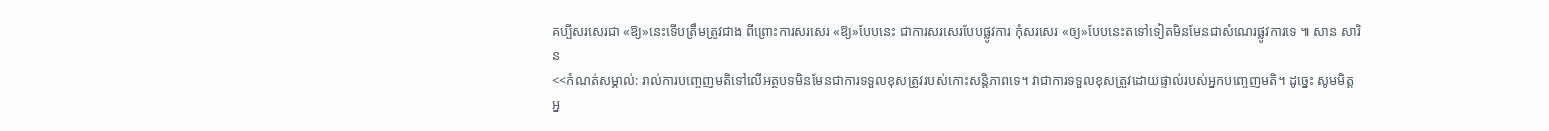គប្បីសរសេរជា «ឱ្យ»នេះទើបត្រឹមត្រូវជាង ពីព្រោះការសរសេរ «ឱ្យ»បែបនេះ ជាការសរសេរបែបផ្លូវការ កុំសរសេរ «ឲ្យ»បែបនេះតទៅទៀតមិនមែនជាសំណេរផ្លូវការទេ ៕ សាន សារិន
<<កំណត់សម្គាល់: រាល់ការបញ្ចេញមតិទៅលើអត្ថបទមិនមែនជាការទទួលខុសត្រូវរបស់កោះសន្តិភាពទេ។ វាជាការទទួលខុសត្រួវដោយផ្ទាល់របស់អ្នកបញ្ចេញមតិ។ ដូច្នេះ សូមមិត្តអ្ន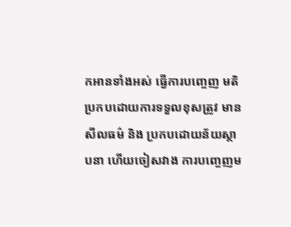កអានទាំងអស់ ធ្វើការបញ្ចេញ មតិប្រកបដោយការទទួលខុសត្រូវ មានសីលធម៌ និង ប្រកបដោយន័យស្ថាបនា ហើយចៀសវាង ការបញ្ចេញម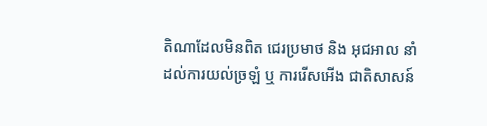តិណាដែលមិនពិត ជេរប្រមាថ និង អុជអាល នាំដល់ការយល់ច្រឡំ ឬ ការរើសអើង ជាតិសាសន៍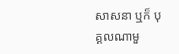សាសនា ឬក៏ បុគ្គលណាមួ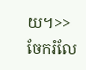យ។>>
ចែករំលែ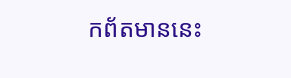កព័តមាននេះ